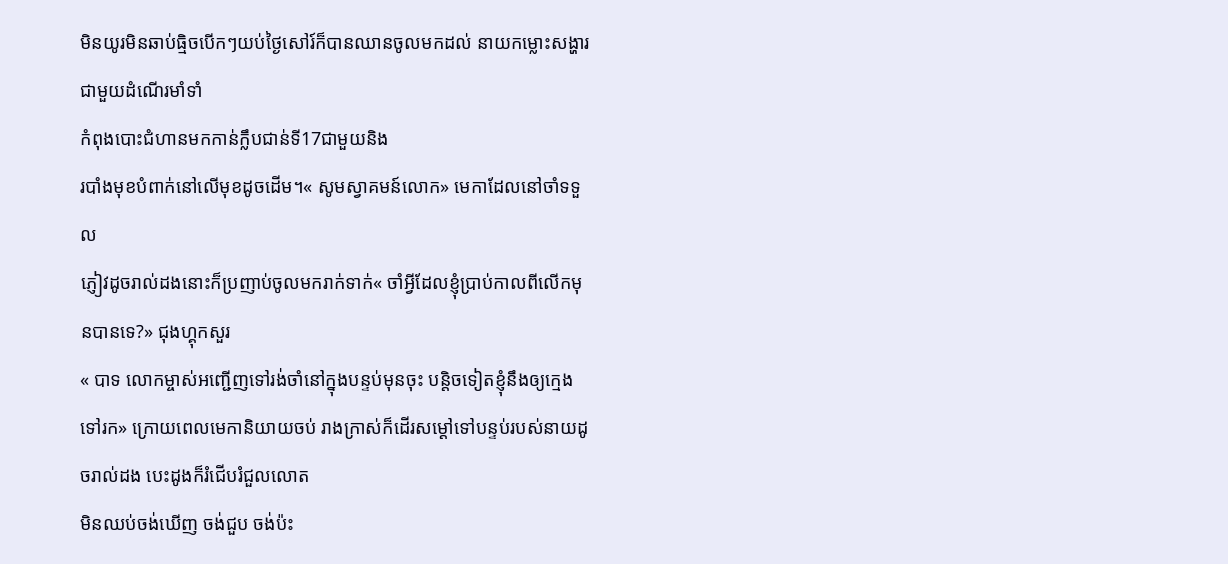មិនយូរមិនឆាប់ធ្មិចបើកៗយប់ថ្ងៃសៅរ៍ក៏បានឈានចូលមកដល់ នាយកម្លោះសង្ហារជាមួយដំណើរមាំទាំ
កំពុងបោះជំហានមកកាន់ក្លឹបជាន់ទី17ជាមួយនិង
របាំងមុខបំពាក់នៅលើមុខដូចដើម។« សូមស្វាគមន៍លោក» មេកាដែលនៅចាំទទួល
ភ្ញៀវដូចរាល់ដងនោះក៏ប្រញាប់ចូលមករាក់ទាក់« ចាំអ្វីដែលខ្ញុំប្រាប់កាលពីលើកមុនបានទេ?» ជុងហ្គុកសួរ
« បាទ លោកម្ចាស់អញ្ជើញទៅរង់ចាំនៅក្នុងបន្ទប់មុនចុះ បន្តិចទៀតខ្ញុំនឹងឲ្យក្មេងទៅរក» ក្រោយពេលមេកានិយាយចប់ រាងក្រាស់ក៏ដើរសម្ដៅទៅបន្ទប់របស់នាយដូចរាល់ដង បេះដូងក៏រំជើបរំជួលលោត
មិនឈប់ចង់ឃើញ ចង់ជួប ចង់ប៉ះ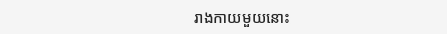រាងកាយមួយនោះ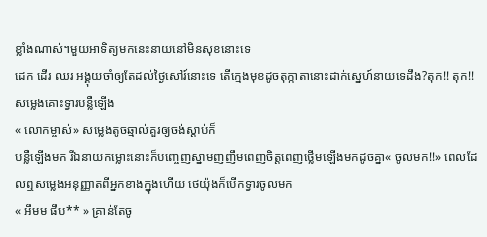ខ្លាំងណាស់។មួយអាទិត្យមកនេះនាយនៅមិនសុខនោះទេ
ដេក ដើរ ឈរ អង្គុយចាំឲ្យតែដល់ថ្ងៃសៅរ៍នោះទេ តើក្មេងមុខដូចតុក្កាតានោះដាក់ស្នេហ៍នាយទេដឹង?តុក!! តុក!! សម្លេងគោះទ្វារបន្លឺឡើង
« លោកម្ចាស់» សម្លេងតូចឆ្មាល់គួរឲ្យចង់ស្ដាប់ក៏
បន្លឺឡើងមក រីឯនាយកម្លោះនោះក៏បញ្ចេញស្នាមញញឹមពេញចិត្តពេញថ្លើមឡើងមកដូចគ្នា« ចូលមក!!» ពេលដែលឮសម្លេងអនុញ្ញាតពីអ្នកខាងក្នុងហើយ ថេយ៉ុងក៏បើកទ្វារចូលមក
« អឹមម ផឹប** » គ្រាន់តែចូ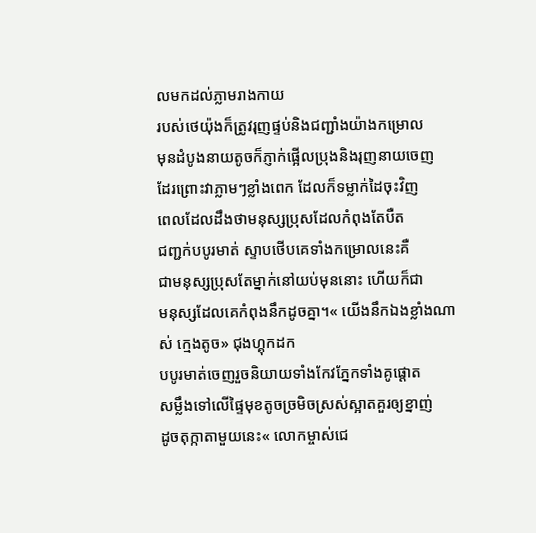លមកដល់ភ្លាមរាងកាយ
របស់ថេយ៉ុងក៏ត្រូវរុញផ្ទប់និងជញ្ជាំងយ៉ាងកម្រោល
មុនដំបូងនាយតូចក៏ភ្ញាក់ផ្អើលប្រុងនិងរុញនាយចេញ
ដែរព្រោះវាភ្លាមៗខ្លាំងពេក ដែលក៏ទម្លាក់ដៃចុះវិញ
ពេលដែលដឹងថាមនុស្សប្រុសដែលកំពុងតែបឺត
ជញ្ជក់បបូរមាត់ ស្ទាបថើបគេទាំងកម្រោលនេះគឺ
ជាមនុស្សប្រុសតែម្នាក់នៅយប់មុននោះ ហើយក៏ជា
មនុស្សដែលគេកំពុងនឹកដូចគ្នា។« យើងនឹកឯងខ្លាំងណាស់ ក្មេងតូច» ជុងហ្គុកដក
បបូរមាត់ចេញរួចនិយាយទាំងកែវភ្នែកទាំងគូផ្ដោត
សម្លឹងទៅលើផ្ទៃមុខតូចច្រមិចស្រស់ស្អាតគួរឲ្យខ្នាញ់
ដូចតុក្កាតាមួយនេះ« លោកម្ចាស់ជេ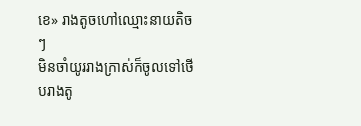ខេ» រាងតូចហៅឈ្មោះនាយតិចៗ
មិនចាំយូររាងក្រាស់ក៏ចូលទៅថើបរាងតូ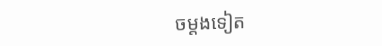ចម្ដងទៀត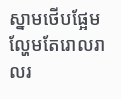ស្នាមថើបផ្អែមល្ហែមតែរោលរាលរ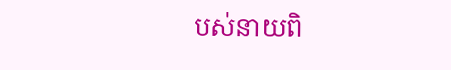បស់នាយពិ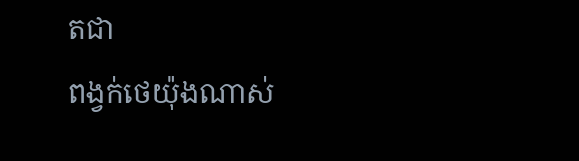តជា
ពង្វក់ថេយ៉ុងណាស់